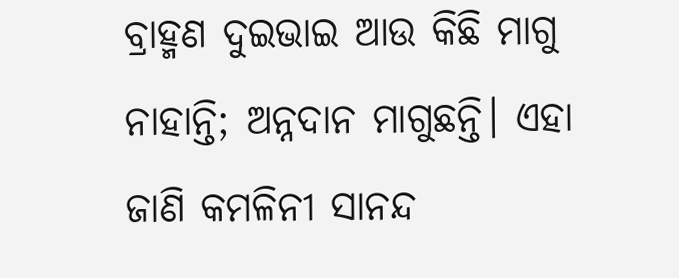ବ୍ରାହ୍ମଣ ଦୁଇଭାଇ ଆଉ କିଛି ମାଗୁ ନାହାନ୍ତି; ଅନ୍ନଦାନ ମାଗୁଛନ୍ତି। ଏହା ଜାଣି କମଳିନୀ ସାନନ୍ଦ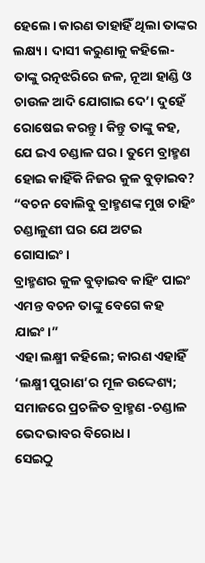ହେଲେ। କାରଣ ତାହାହିଁ ଥିଲା ତାଙ୍କର ଲକ୍ଷ୍ୟ। ଦାସୀ କରୁଣାକୁ କହିଲେ- ତାଙ୍କୁ ରତ୍ନଝରିରେ ଜଳ, ନୂଆ ହାଣ୍ଡି ଓ ଚାଉଳ ଆଦି ଯୋଗାଇ ଦେ’। ଦୁହେଁ ରୋଷେଇ କରନ୍ତୁ। କିନ୍ତୁ ତାଙ୍କୁ କହ, ଯେ ଇଏ ଚଣ୍ଡାଳ ଘର। ତୁମେ ବ୍ରାହ୍ମଣ ହୋଇ କାହିଁକି ନିଜର କୁଳ ବୁଡ଼ାଇବ?
“ବଚନ ବୋଲିବୁ ବ୍ରାହ୍ମଣଙ୍କ ମୁଖ ଚାହିଂ
ଚଣ୍ଡାଳୁଣୀ ଘର ଯେ ଅଟଇ ଗୋସାଇଂ।
ବ୍ରାହ୍ମଣର କୁଳ ବୁଡ଼ାଇବ କାହିଂ ପାଇଂ
ଏମନ୍ତ ବଚନ ତାଙ୍କୁ ବେଗେ କହ ଯାଇଂ।”
ଏହା ଲକ୍ଷ୍ମୀ କହିଲେ; କାରଣ ଏହାହିଁ ‘ଲକ୍ଷ୍ମୀ ପୁରାଣ’ର ମୂଳ ଉଦ୍ଦେଶ୍ୟ; ସମାଜରେ ପ୍ରଚଳିତ ବ୍ରାହ୍ମଣ -ଚଣ୍ଡାଳ ଭେଦଭାବର ବିରୋଧ।
ସେଇଠୁ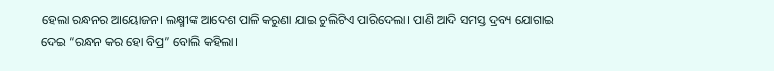ହେଲା ରନ୍ଧନର ଆୟୋଜନ। ଲକ୍ଷ୍ମୀଙ୍କ ଆଦେଶ ପାଳି କରୁଣା ଯାଇ ଚୁଲିଟିଏ ପାରିଦେଲା। ପାଣି ଆଦି ସମସ୍ତ ଦ୍ରବ୍ୟ ଯୋଗାଇ ଦେଇ “ରନ୍ଧନ କର ହୋ ବିପ୍ର” ବୋଲି କହିଲା।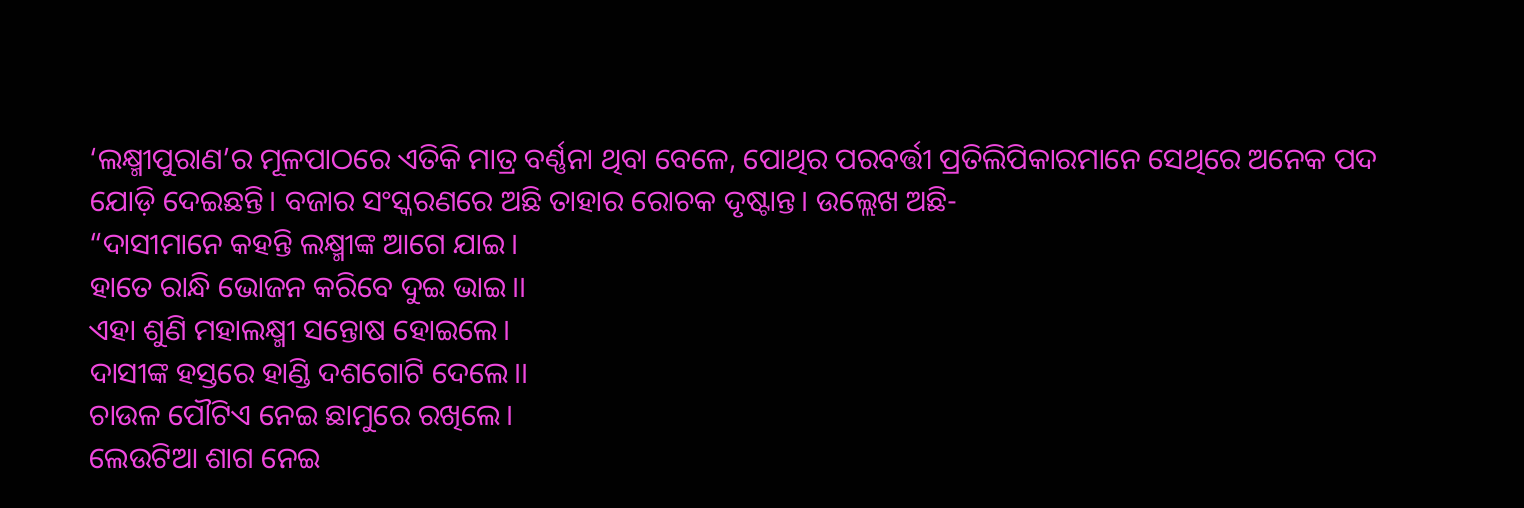‘ଲକ୍ଷ୍ମୀପୁରାଣ’ର ମୂଳପାଠରେ ଏତିକି ମାତ୍ର ବର୍ଣ୍ଣନା ଥିବା ବେଳେ, ପୋଥିର ପରବର୍ତ୍ତୀ ପ୍ରତିଲିପିକାରମାନେ ସେଥିରେ ଅନେକ ପଦ ଯୋଡ଼ି ଦେଇଛନ୍ତି। ବଜାର ସଂସ୍କରଣରେ ଅଛି ତାହାର ରୋଚକ ଦୃଷ୍ଟାନ୍ତ। ଉଲ୍ଲେଖ ଅଛି-
“ଦାସୀମାନେ କହନ୍ତି ଲକ୍ଷ୍ମୀଙ୍କ ଆଗେ ଯାଇ।
ହାତେ ରାନ୍ଧି ଭୋଜନ କରିବେ ଦୁଇ ଭାଇ।।
ଏହା ଶୁଣି ମହାଲକ୍ଷ୍ମୀ ସନ୍ତୋଷ ହୋଇଲେ।
ଦାସୀଙ୍କ ହସ୍ତରେ ହାଣ୍ଡି ଦଶଗୋଟି ଦେଲେ।।
ଚାଉଳ ପୌଟିଏ ନେଇ ଛାମୁରେ ରଖିଲେ।
ଲେଉଟିଆ ଶାଗ ନେଇ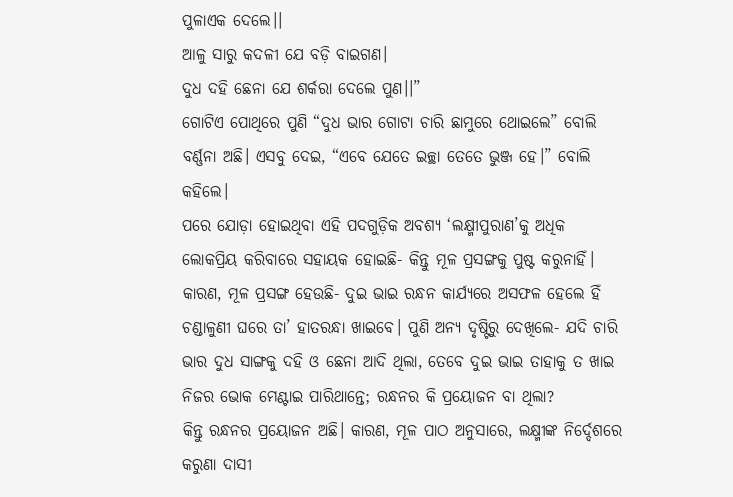ପୁଳାଏକ ଦେଲେ।।
ଆଳୁ ସାରୁ କଦଳୀ ଯେ ବଡ଼ି ବାଇଗଣ।
ଦୁଧ ଦହି ଛେନା ଯେ ଶର୍କରା ଦେଲେ ପୁଣ।।”
ଗୋଟିଏ ପୋଥିରେ ପୁଣି “ଦୁଧ ଭାର ଗୋଟା ଚାରି ଛାମୁରେ ଥୋଇଲେ” ବୋଲି ବର୍ଣ୍ଣନା ଅଛି। ଏସବୁ ଦେଇ, “ଏବେ ଯେତେ ଇଚ୍ଛା ତେତେ ଭୁଞ୍ଜ ହେ।” ବୋଲି କହିଲେ।
ପରେ ଯୋଡ଼ା ହୋଇଥିବା ଏହି ପଦଗୁଡ଼ିକ ଅବଶ୍ୟ ‘ଲକ୍ଷ୍ମୀପୁରାଣ’କୁ ଅଧିକ ଲୋକପ୍ରିୟ କରିବାରେ ସହାୟକ ହୋଇଛି- କିନ୍ତୁ ମୂଳ ପ୍ରସଙ୍ଗକୁ ପୁଷ୍ଟ କରୁନାହିଁ। କାରଣ, ମୂଳ ପ୍ରସଙ୍ଗ ହେଉଛି- ଦୁଇ ଭାଇ ରନ୍ଧନ କାର୍ଯ୍ୟରେ ଅସଫଳ ହେଲେ ହିଁ ଚଣ୍ଡାଳୁଣୀ ଘରେ ତା’ ହାତରନ୍ଧା ଖାଇବେ। ପୁଣି ଅନ୍ୟ ଦୃଷ୍ଟିରୁ ଦେଖିଲେ- ଯଦି ଚାରି ଭାର ଦୁଧ ସାଙ୍ଗକୁ ଦହି ଓ ଛେନା ଆଦି ଥିଲା, ତେବେ ଦୁଇ ଭାଇ ତାହାକୁ ତ ଖାଇ ନିଜର ଭୋକ ମେଣ୍ଟାଇ ପାରିଥାନ୍ତେ; ରନ୍ଧନର କି ପ୍ରୟୋଜନ ବା ଥିଲା?
କିନ୍ତୁ ରନ୍ଧନର ପ୍ରୟୋଜନ ଅଛି। କାରଣ, ମୂଳ ପାଠ ଅନୁସାରେ, ଲକ୍ଷ୍ମୀଙ୍କ ନିର୍ଦ୍ଦେଶରେ କରୁଣା ଦାସୀ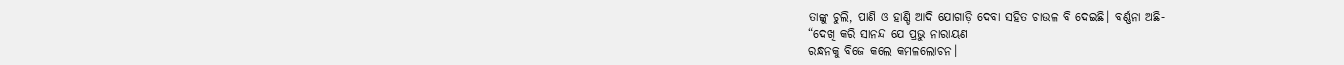ତାଙ୍କୁ ଚୁଲି, ପାଣି ଓ ହାଣ୍ଡି ଆଦି ଯୋଗାଡ଼ି ଦେବା ସହିତ ଚାଉଳ ବି ଦେଇଛି। ବର୍ଣ୍ଣନା ଅଛି-
“ଦେଖି କରି ସାନନ୍ଦ ଯେ ପ୍ରଭୁ ନାରାୟଣ
ରନ୍ଧନକୁ ବିଜେ କଲେ କମଳଲୋଚନ।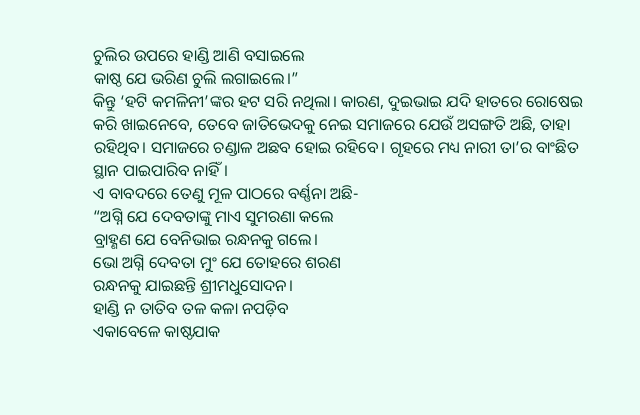ଚୁଲିର ଉପରେ ହାଣ୍ଡି ଆଣି ବସାଇଲେ
କାଷ୍ଠ ଯେ ଭରିଣ ଚୁଲି ଲଗାଇଲେ।”
କିନ୍ତୁ ‘ହଟି କମଳିନୀ’ଙ୍କର ହଟ ସରି ନଥିଲା। କାରଣ, ଦୁଇଭାଇ ଯଦି ହାତରେ ରୋଷେଇ କରି ଖାଇନେବେ, ତେବେ ଜାତିଭେଦକୁ ନେଇ ସମାଜରେ ଯେଉଁ ଅସଙ୍ଗତି ଅଛି, ତାହା ରହିଥିବ। ସମାଜରେ ଚଣ୍ଡାଳ ଅଛବ ହୋଇ ରହିବେ। ଗୃହରେ ମଧ୍ୟ ନାରୀ ତା’ର ବାଂଛିତ ସ୍ଥାନ ପାଇପାରିବ ନାହିଁ।
ଏ ବାବଦରେ ତେଣୁ ମୂଳ ପାଠରେ ବର୍ଣ୍ଣନା ଅଛି-
“ଅଗ୍ନି ଯେ ଦେବତାଙ୍କୁ ମାଏ ସୁମରଣା କଲେ
ବ୍ରାହ୍ଣଣ ଯେ ବେନିଭାଇ ରନ୍ଧନକୁ ଗଲେ।
ଭୋ ଅଗ୍ନି ଦେବତା ମୁଂ ଯେ ତୋହରେ ଶରଣ
ରନ୍ଧନକୁ ଯାଇଛନ୍ତି ଶ୍ରୀମଧୁସୋଦନ।
ହାଣ୍ଡି ନ ତାତିବ ତଳ କଳା ନପଡ଼ିବ
ଏକାବେଳେ କାଷ୍ଠଯାକ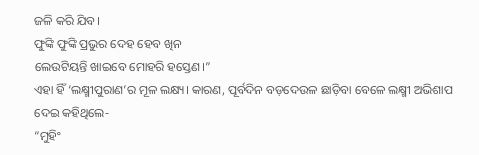ଜଳି କରି ଯିବ।
ଫୁଙ୍କି ଫୁଙ୍କି ପ୍ରଭୁର ଦେହ ହେବ ଖିନ
ଲେଉଟିୟନ୍ତି ଖାଇବେ ମୋହରି ହସ୍ତେଣ।”
ଏହା ହିଁ ‘ଲକ୍ଷ୍ମୀପୁରାଣ’ର ମୂଳ ଲକ୍ଷ୍ୟ। କାରଣ, ପୂର୍ବଦିନ ବଡ଼ଦେଉଳ ଛାଡ଼ିବା ବେଳେ ଲକ୍ଷ୍ମୀ ଅଭିଶାପ ଦେଇ କହିଥିଲେ-
“ମୁହିଂ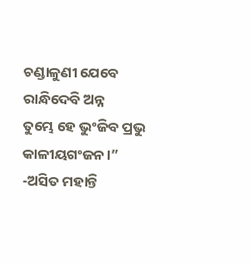ଚଣ୍ଡାଳୁଣୀ ଯେବେ ରାନ୍ଧିଦେବି ଅନ୍ନ
ତୁମ୍ଭେ ହେ ଭୁଂଜିବ ପ୍ରଭୁ କାଳୀୟଗଂଜନ।”
-ଅସିତ ମହାନ୍ତି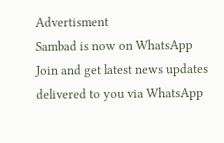Advertisment
Sambad is now on WhatsApp
Join and get latest news updates delivered to you via WhatsApp